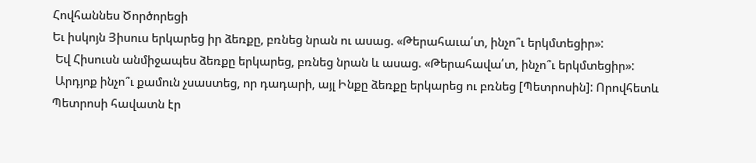Հովհաննես Ծործորեցի
Եւ իսկոյն Յիսուս երկարեց իր ձեռքը, բռնեց նրան ու ասաց. «Թերահաւա՛տ, ինչո՞ւ երկմտեցիր»:
 Եվ Հիսուսն անմիջապես ձեռքը երկարեց, բռնեց նրան և ասաց. «Թերահավա՛տ, ինչո՞ւ երկմտեցիր»:
 Արդյոք ինչո՞ւ քամուն չսաստեց, որ դադարի, այլ Ինքը ձեռքը երկարեց ու բռնեց [Պետրոսին]: Որովհետև Պետրոսի հավատն էր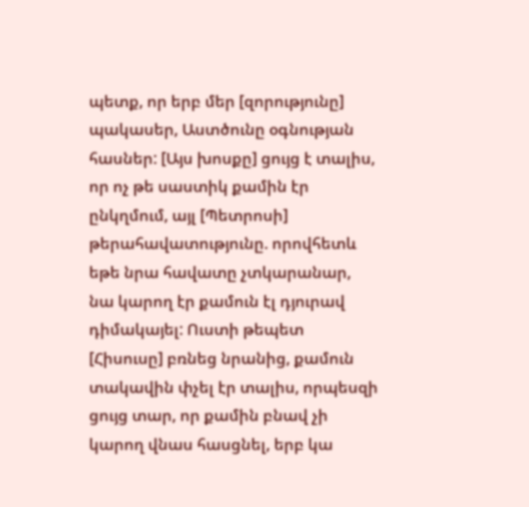պետք, որ երբ մեր [զորությունը] պակասեր, Աստծունը օգնության հասներ: [Այս խոսքը] ցույց է տալիս, որ ոչ թե սաստիկ քամին էր ընկղմում, այլ [Պետրոսի] թերահավատությունը. որովհետև եթե նրա հավատը չտկարանար, նա կարող էր քամուն էլ դյուրավ դիմակայել: Ուստի թեպետ [Հիսուսը] բռնեց նրանից, քամուն տակավին փչել էր տալիս, որպեսզի ցույց տար, որ քամին բնավ չի կարող վնաս հասցնել, երբ կա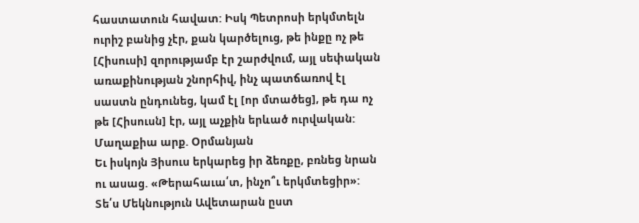հաստատուն հավատ: Իսկ Պետրոսի երկմտելն ուրիշ բանից չէր, քան կարծելուց, թե ինքը ոչ թե [Հիսուսի] զորությամբ էր շարժվում, այլ սեփական առաքինության շնորհիվ, ինչ պատճառով էլ սաստն ընդունեց, կամ էլ [որ մտածեց], թե դա ոչ թե [Հիսուսն] էր, այլ աչքին երևած ուրվական:
Մաղաքիա արք. Օրմանյան
Եւ իսկոյն Յիսուս երկարեց իր ձեռքը, բռնեց նրան ու ասաց. «Թերահաւա՛տ, ինչո՞ւ երկմտեցիր»:
Տե՛ս Մեկնություն Ավետարան ըստ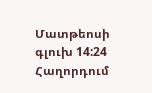Մատթեոսի գլուխ 14:24
Հաղորդում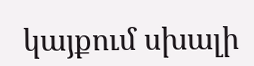կայքում սխալի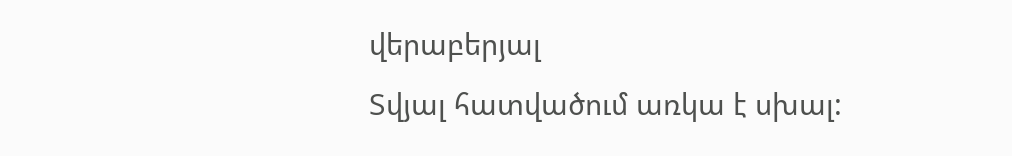վերաբերյալ
Տվյալ հատվածում առկա է սխալ: